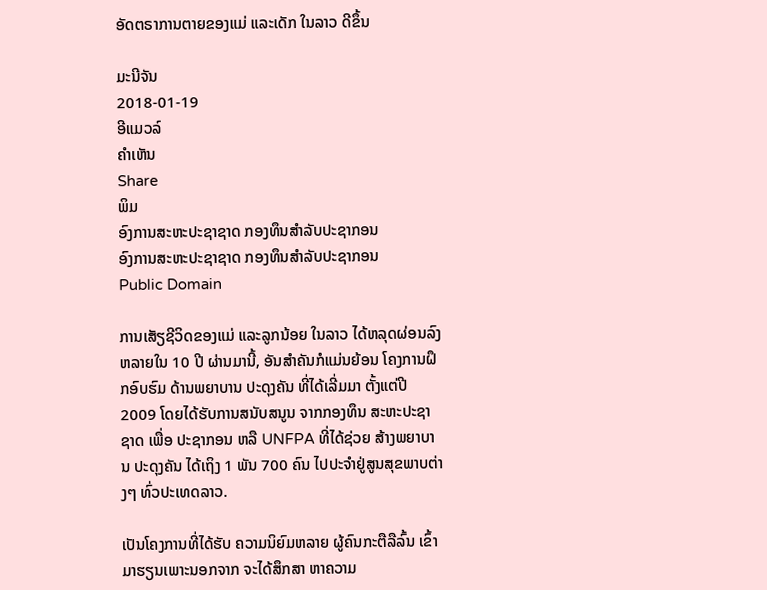ອັດຕຣາການຕາຍຂອງແມ່ ແລະເດັກ ໃນລາວ ດີຂຶ້ນ

ມະນີຈັນ
2018-01-19
ອີແມວລ໌
ຄໍາເຫັນ
Share
ພິມ
ອົງການສະຫະປະຊາຊາດ ກອງທຶນສໍາລັບປະຊາກອນ
ອົງການສະຫະປະຊາຊາດ ກອງທຶນສໍາລັບປະຊາກອນ
Public Domain

ການເສັຽຊີວິດຂອງແມ່ ແລະລູກນ້ອຍ ໃນລາວ ໄດ້ຫລຸດຜ່ອນລົງຫລາຍໃນ 10 ປີ ຜ່ານມານີ້, ອັນສໍາຄັນກໍແມ່ນຍ້ອນ ໂຄງການຝຶກອົບຮົມ ດ້ານພຍາບານ ປະດຸງຄັນ ທີ່ໄດ້ເລີ່ມມາ ຕັ້ງແຕ່ປີ 2009 ໂດຍໄດ້ຮັບການສນັບສນູນ ຈາກກອງທຶນ ສະຫະປະຊາຊາດ ເພື່ອ ປະຊາກອນ ຫລື UNFPA ທີ່ໄດ້ຊ່ວຍ ສ້າງພຍາບານ ປະດຸງຄັນ ໄດ້ເຖິງ 1 ພັນ 700 ຄົນ ໄປປະຈໍາຢູ່ສູນສຸຂພາບຕ່າງໆ ທົ່ວປະເທດລາວ.

ເປັນໂຄງການທີ່ໄດ້ຮັບ ຄວາມນິຍົມຫລາຍ ຜູ້ຄົນກະຕືລືລົ້ນ ເຂົ້າມາຮຽນເພາະນອກຈາກ ຈະໄດ້ສຶກສາ ຫາຄວາມ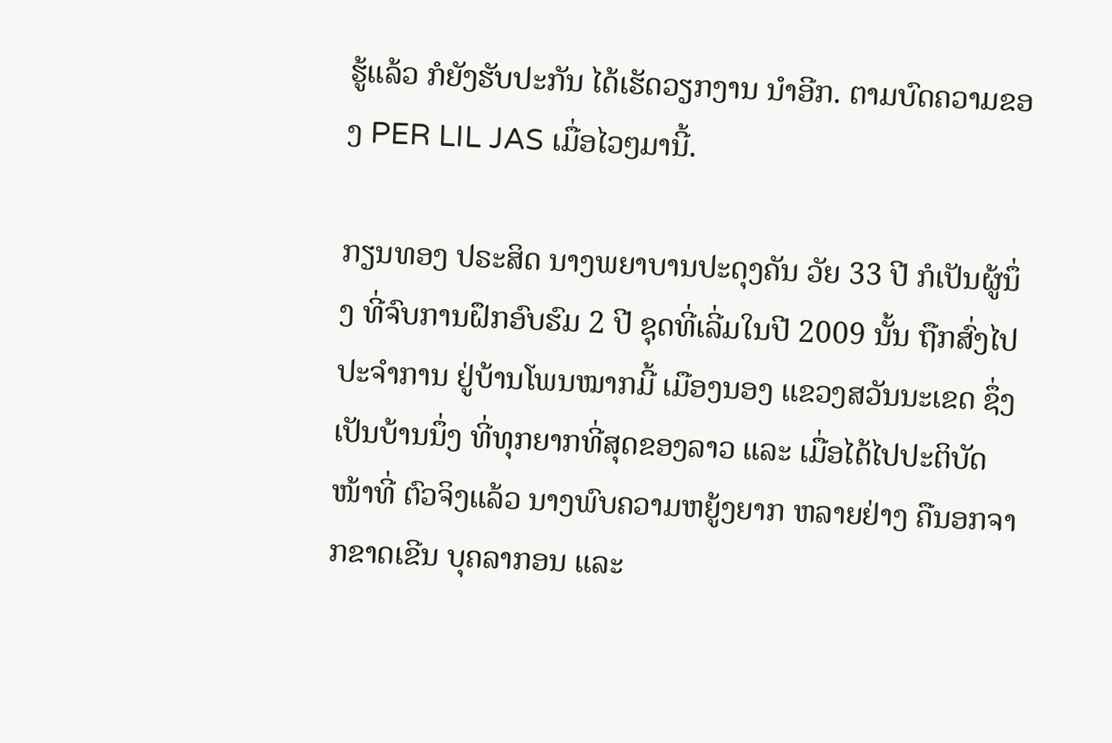ຮູ້ແລ້ວ ກໍຍັງຮັບປະກັນ ໄດ້ເຮັດວຽກງານ ນໍາອີກ. ຕາມບົດຄວາມຂອງ PER LIL JAS ເມື່ອໄວໆມານີ້.

ກຽນທອງ ປຣະສິດ ນາງພຍາບານປະດຸງຄັນ ວັຍ 33 ປີ ກໍເປັນຜູ້ນຶ່ງ ທີ່ຈົບການຝຶກອົບຮົມ 2 ປີ ຊຸດທີ່ເລີ່ມໃນປີ 2009 ນັ້ນ ຖືກສົ່ງໄປ ປະຈໍາການ ຢູ່ບ້ານໂພນໝາກມີ້ ເມືອງນອງ ແຂວງສວັນນະເຂດ ຊຶ່ງເປັນບ້ານນຶ່ງ ທີ່ທຸກຍາກທີ່ສຸດຂອງລາວ ແລະ ເມື່ອໄດ້ໄປປະຕິບັດ ໜ້າທີ່ ຕົວຈິງແລ້ວ ນາງພົບຄວາມຫຍູ້ງຍາກ ຫລາຍຢ່າງ ຄືນອກຈາກຂາດເຂີນ ບຸຄລາກອນ ແລະ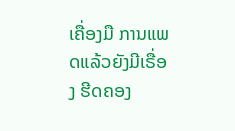ເຄື່ອງມື ການແພດແລ້ວຍັງມີເຣື່ອງ ຮີດຄອງ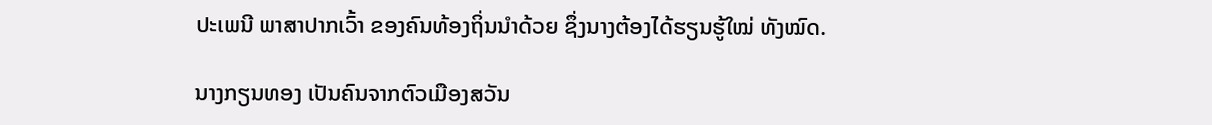ປະເພນີ ພາສາປາກເວົ້າ ຂອງຄົນທ້ອງຖິ່ນນໍາດ້ວຍ ຊຶ່ງນາງຕ້ອງໄດ້ຮຽນຮູ້ໃໝ່ ທັງໝົດ.

ນາງກຽນທອງ ເປັນຄົນຈາກຕົວເມືອງສວັນ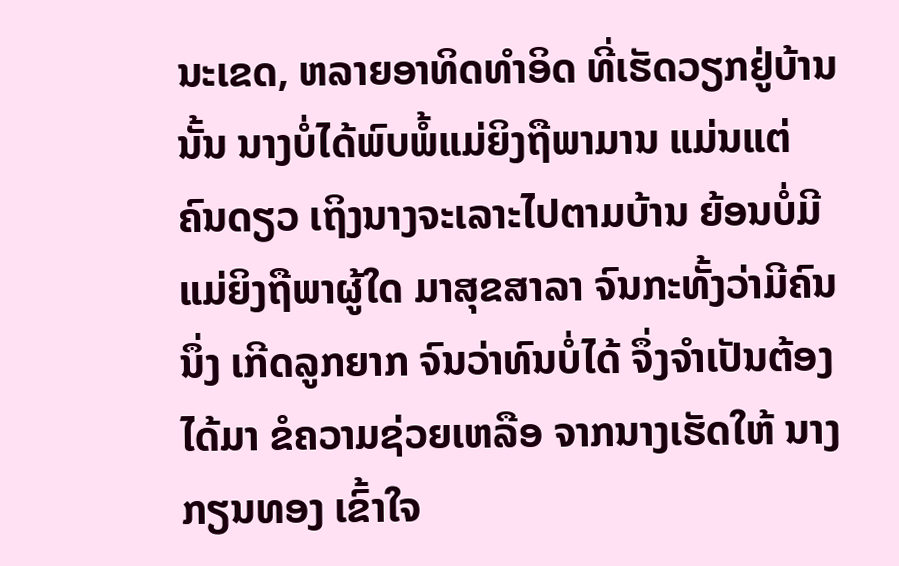ນະເຂດ, ຫລາຍອາທິດທໍາອິດ ທີ່ເຮັດວຽກຢູ່ບ້ານນັ້ນ ນາງບໍ່ໄດ້ພົບພໍ້ແມ່ຍິງຖືພາມານ ແມ່ນແຕ່ ຄົນດຽວ ເຖິງນາງຈະເລາະໄປຕາມບ້ານ ຍ້ອນບໍ່ມີແມ່ຍິງຖືພາຜູ້ໃດ ມາສຸຂສາລາ ຈົນກະທັ້ງວ່າມີຄົນນຶ່ງ ເກີດລູກຍາກ ຈົນວ່າທົນບໍ່ໄດ້ ຈຶ່ງຈໍາເປັນຕ້ອງໄດ້ມາ ຂໍຄວາມຊ່ວຍເຫລືອ ຈາກນາງເຮັດໃຫ້ ນາງກຽນທອງ ເຂົ້າໃຈ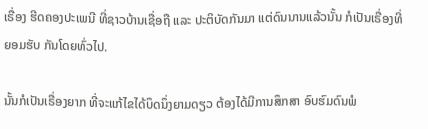ເຣື່ອງ ຮີດຄອງປະເພນີ ທີ່ຊາວບ້ານເຊື່ອຖື ແລະ ປະຕິບັດກັນມາ ແຕ່ດົນນານແລ້ວນັ້ນ ກໍເປັນເຣື່ອງທີ່ຍອມຮັບ ກັນໂດຍທົ່ວໄປ.

ນັ້ນກໍເປັນເຣື່ອງຍາກ ທີ່ຈະແກ້ໄຂໄດ້ບຶດນຶ່ງຍາມດຽວ ຕ້ອງໄດ້ມີການສຶກສາ ອົບຮົມດົນພໍ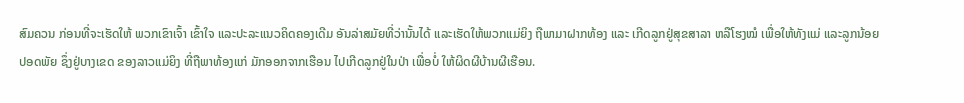ສົມຄວນ ກ່ອນທີ່ຈະເຮັດໃຫ້ ພວກເຂົາເຈົ້າ ເຂົ້າໃຈ ແລະປະລະແນວຄິດຄອງເດີມ ອັນລ່າສມັຍທີ່ວ່ານັ້ນໄດ້ ແລະເຮັດໃຫ້ພວກແມ່ຍິງ ຖືພາມາຝາກທ້ອງ ແລະ ເກີດລູກຢູ່ສຸຂສາລາ ຫລືໂຮງໝໍ ເພື່ອໃຫ້ທັງແມ່ ແລະລູກນ້ອຍປອດພັຍ ຊຶ່ງຢູ່ບາງເຂດ ຂອງລາວແມ່ຍິງ ທີ່ຖືພາທ້ອງແກ່ ມັກອອກຈາກເຮືອນ ໄປເກີດລູກຢູ່ໃນປ່າ ເພື່ອບໍ່ ໃຫ້ຜິດຜີບ້ານຜີເຮືອນ.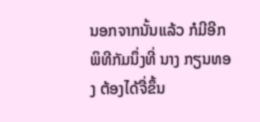ນອກຈາກນັ້ນແລ້ວ ກໍມີອີກພິທີກັມນຶ່ງທີ່ ນາງ ກຽນທອງ ຕ້ອງໄດ້ຈື່ຂຶ້ນ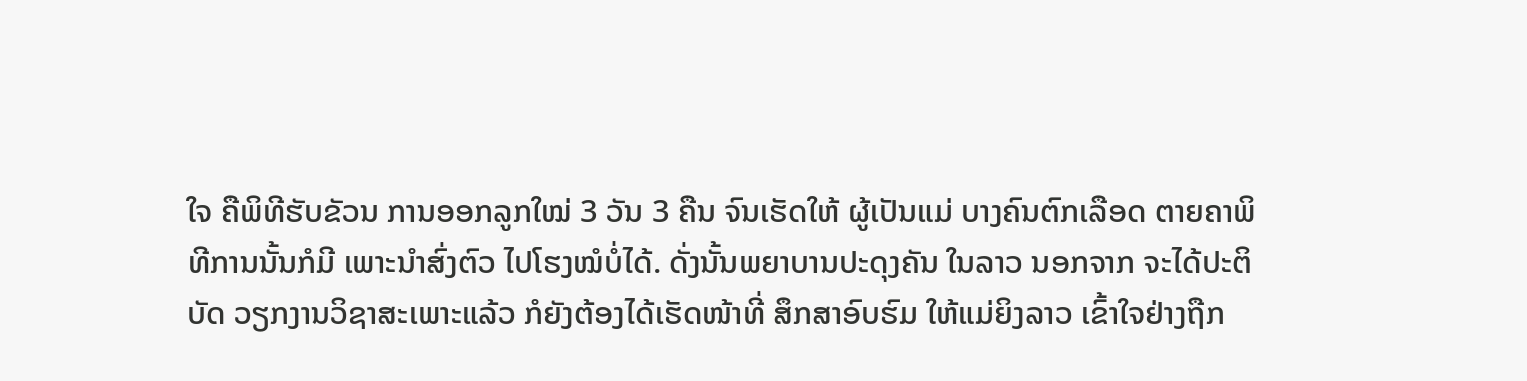ໃຈ ຄືພິທີຮັບຂັວນ ການອອກລູກໃໝ່ 3 ວັນ 3 ຄືນ ຈົນເຮັດໃຫ້ ຜູ້ເປັນແມ່ ບາງຄົນຕົກເລືອດ ຕາຍຄາພິທີການນັ້ນກໍມີ ເພາະນໍາສົ່ງຕົວ ໄປໂຮງໝໍບໍ່ໄດ້. ດັ່ງນັ້ນພຍາບານປະດຸງຄັນ ໃນລາວ ນອກຈາກ ຈະໄດ້ປະຕິບັດ ວຽກງານວິຊາສະເພາະແລ້ວ ກໍຍັງຕ້ອງໄດ້ເຮັດໜ້າທີ່ ສຶກສາອົບຮົມ ໃຫ້ແມ່ຍິງລາວ ເຂົ້າໃຈຢ່າງຖືກ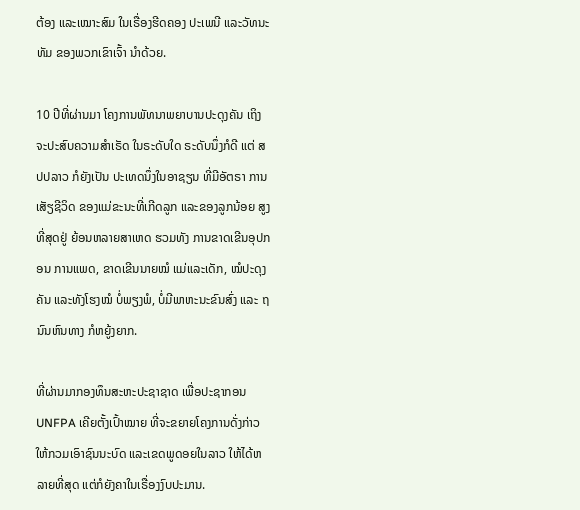ຕ້ອງ ແລະເໝາະສົມ ໃນເຣື່ອງຮີດຄອງ ປະເພນີ ແລະວັທນະທັມ ຂອງພວກເຂົາເຈົ້າ ນໍາດ້ວຍ.

10 ປີທີ່ຜ່ານມາ ໂຄງການພັທນາພຍາບານປະດຸງຄັນ ເຖິງຈະປະສົບຄວາມສໍາເຣັດ ໃນຣະດັບໃດ ຣະດັບນຶ່ງກໍດີ ແຕ່ ສປປລາວ ກໍຍັງເປັນ ປະເທດນຶ່ງໃນອາຊຽນ ທີ່ມີອັຕຣາ ການເສັຽຊີວິດ ຂອງແມ່ຂະນະທີ່ເກີດລູກ ແລະຂອງລູກນ້ອຍ ສູງທີ່ສຸດຢູ່ ຍ້ອນຫລາຍສາເຫດ ຮວມທັງ ການຂາດເຂີນອຸປກອນ ການແພດ, ຂາດເຂີນນາຍໝໍ ແມ່ແລະເດັກ, ໝໍປະດຸງຄັນ ແລະທັງໂຮງໝໍ ບໍ່ພຽງພໍ, ບໍ່ມີພາຫະນະຂົນສົ່ງ ແລະ ຖນົນຫົນທາງ ກໍຫຍູ້ງຍາກ.

ທີ່ຜ່ານມາກອງທຶນສະຫະປະຊາຊາດ ເພື່ອປະຊາກອນ UNFPA ເຄີຍຕັ້ງເປົ້າໝາຍ ທີ່ຈະຂຍາຍໂຄງການດັ່ງກ່າວ ໃຫ້ກວມເອົາຊົນນະບົດ ແລະເຂດພູດອຍໃນລາວ ໃຫ້ໄດ້ຫລາຍທີ່ສຸດ ແຕ່ກໍຍັງຄາໃນເຣື່ອງງົບປະມານ.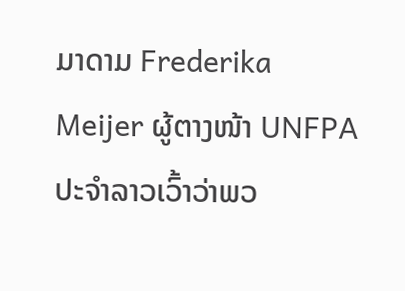ມາດາມ Frederika Meijer ຜູ້ຕາງໜ້າ UNFPA ປະຈໍາລາວເວົ້າວ່າພວ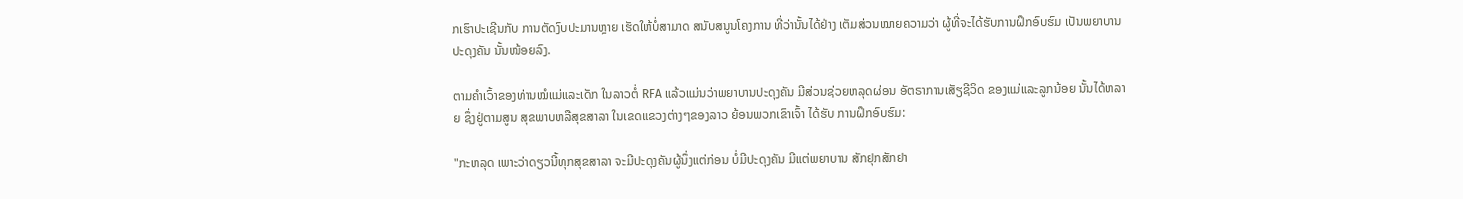ກເຮົາປະເຊີນກັບ ການຕັດງົບປະມານຫຼາຍ ເຮັດໃຫ້ບໍ່ສາມາດ ສນັບສນູນໂຄງການ ທີ່ວ່ານັ້ນໄດ້ຢ່າງ ເຕັມສ່ວນໝາຍຄວາມວ່າ ຜູ້ທີ່ຈະໄດ້ຮັບການຝຶກອົບຮົມ ເປັນພຍາບານ ປະດຸງຄັນ ນັ້ນໜ້ອຍລົງ.

ຕາມຄໍາເວົ້າຂອງທ່ານໝໍແມ່ແລະເດັກ ໃນລາວຕໍ່ RFA ແລ້ວແມ່ນວ່າພຍາບານປະດຸງຄັນ ມີສ່ວນຊ່ວຍຫລຸດຜ່ອນ ອັຕຣາການເສັຽຊີວິດ ຂອງແມ່ແລະລູກນ້ອຍ ນັ້ນໄດ້ຫລາຍ ຊຶ່ງຢູ່ຕາມສູນ ສຸຂພາບຫລືສຸຂສາລາ ໃນເຂດແຂວງຕ່າງໆຂອງລາວ ຍ້ອນພວກເຂົາເຈົ້າ ໄດ້ຮັບ ການຝຶກອົບຮົມ:

"ກະຫລຸດ ເພາະວ່າດຽວນີ້ທຸກສຸຂສາລາ ຈະມີປະດຸງຄັນຜູ້ນຶ່ງແຕ່ກ່ອນ ບໍ່ມີປະດຸງຄັນ ມີແຕ່ພຍາບານ ສັກຢຸກສັກຢາ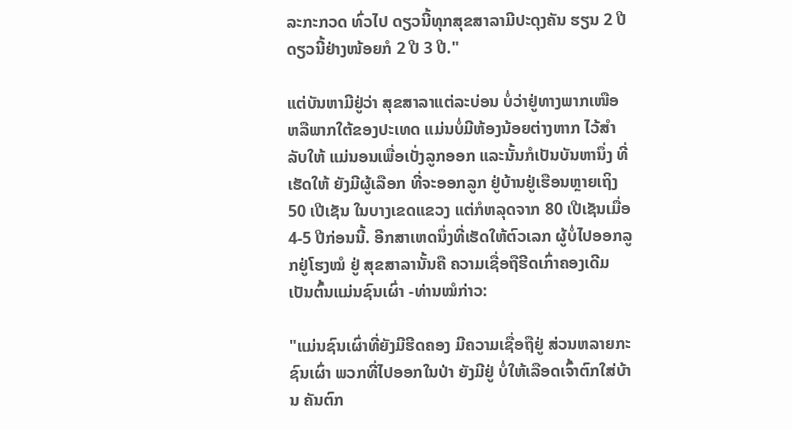ລະກະກວດ ທົ່ວໄປ ດຽວນີ້ທຸກສຸຂສາລາມີປະດຸງຄັນ ຮຽນ 2 ປີ ດຽວນີ້ຢ່າງໜ້ອຍກໍ 2 ປີ 3 ປີ."

ແຕ່ບັນຫາມີຢູ່ວ່າ ສຸຂສາລາແຕ່ລະບ່ອນ ບໍ່ວ່າຢູ່ທາງພາກເໜືອ ຫລືພາກໃຕ້ຂອງປະເທດ ແມ່ນບໍ່ມີຫ້ອງນ້ອຍຕ່າງຫາກ ໄວ້ສໍາລັບໃຫ້ ແມ່ນອນເພື່ອເບັ່ງລູກອອກ ແລະນັ້ນກໍເປັນບັນຫານຶ່ງ ທີ່ເຮັດໃຫ້ ຍັງມີຜູ້ເລືອກ ທີ່ຈະອອກລູກ ຢູ່ບ້ານຢູ່ເຮືອນຫຼາຍເຖິງ 50 ເປີເຊັນ ໃນບາງເຂດແຂວງ ແຕ່ກໍຫລຸດຈາກ 80 ເປີເຊັນເມື່ອ 4-5 ປີກ່ອນນີ້. ອີກສາເຫດນຶ່ງທີ່ເຮັດໃຫ້ຕົວເລກ ຜູ້ບໍ່ໄປອອກລູກຢູ່ໂຮງໝໍ ຢູ່ ສຸຂສາລານັ້ນຄື ຄວາມເຊື່ອຖືຮີດເກົ່າຄອງເດີມ ເປັນຕົ້ນແມ່ນຊົນເຜົ່າ -ທ່ານໝໍກ່າວ:

"ແມ່ນຊົນເຜົ່າທີ່ຍັງມີຮີດຄອງ ມີຄວາມເຊື່ອຖືຢູ່ ສ່ວນຫລາຍກະຊົນເຜົ່າ ພວກທີ່ໄປອອກໃນປ່າ ຍັງມີຢູ່ ບໍ່ໃຫ້ເລືອດເຈົ້າຕົກໃສ່ບ້ານ ຄັນຕົກ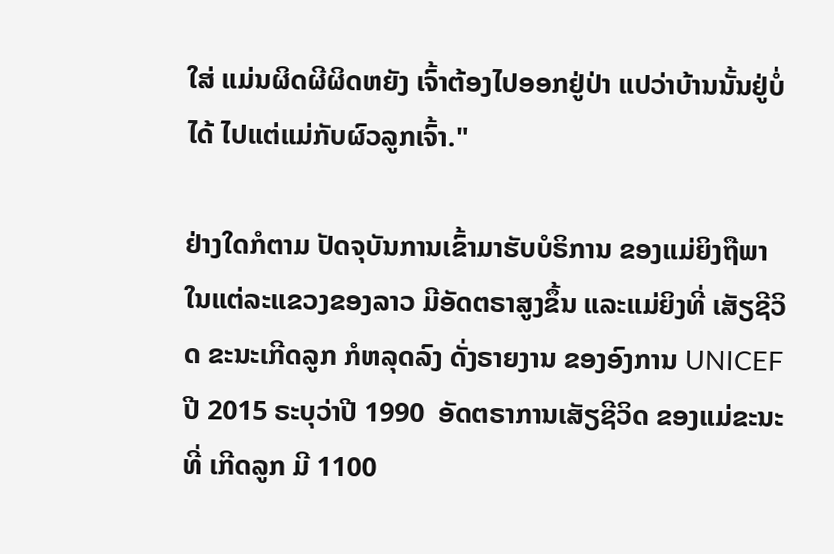ໃສ່ ແມ່ນຜິດຜີຜິດຫຍັງ ເຈົ້າຕ້ອງໄປອອກຢູ່ປ່າ ແປວ່າບ້ານນັ້ນຢູ່ບໍ່ໄດ້ ໄປແຕ່ແມ່ກັບຜົວລູກເຈົ້າ."

ຢ່າງໃດກໍຕາມ ປັດຈຸບັນການເຂົ້າມາຮັບບໍຣິການ ຂອງແມ່ຍິງຖືພາ ໃນແຕ່ລະແຂວງຂອງລາວ ມີອັດຕຣາສູງຂຶ້ນ ແລະແມ່ຍິງທີ່ ເສັຽຊີວິດ ຂະນະເກີດລູກ ກໍຫລຸດລົງ ດັ່ງຣາຍງານ ຂອງອົງການ UNICEF ປີ 2015 ຣະບຸວ່າປີ 1990  ອັດຕຣາການເສັຽຊີວິດ ຂອງແມ່ຂະນະທີ່ ເກີດລູກ ມີ 1100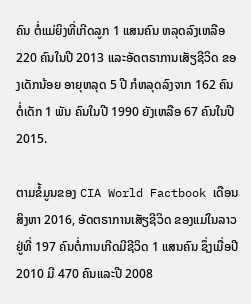ຄົນ ຕໍ່ແມ່ຍິງທີ່ເກີດລູກ 1 ແສນຄົນ ຫລຸດລົງເຫລືອ 220 ຄົນໃນປີ 2013 ແລະອັດຕຣາການເສັຽຊີວິດ ຂອງເດັກນ້ອຍ ອາຍຸຫລຸດ 5 ປີ ກໍຫລຸດລົງຈາກ 162 ຄົນຕໍ່ເດັກ 1 ພັນ ຄົນໃນປີ 1990 ຍັງເຫລືອ 67 ຄົນໃນປີ 2015.

ຕາມຂໍ້ມູນຂອງ CIA World Factbook ເດືອນສິງຫາ 2016, ອັດຕຣາການເສັຽຊີວິດ ຂອງແມ່ໃນລາວ ຢູ່ທີ່ 197 ຄົນຕໍ່ການເກີດມີຊີວິດ 1 ແສນຄົນ ຊຶ່ງເມື່ອປີ 2010 ມີ 470 ຄົນແລະປີ 2008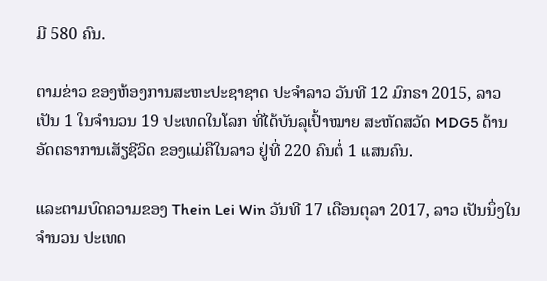ມີ 580 ຄົນ.

ຕາມຂ່າວ ຂອງຫ້ອງການສະຫະປະຊາຊາດ ປະຈໍາລາວ ວັນທີ 12 ມົກຣາ 2015, ລາວ ເປັນ 1 ໃນຈໍານວນ 19 ປະເທດໃນໂລກ ທີ່ໄດ້ບັນລຸເປົ້າໝາຍ ສະຫັດສວັດ MDG5 ດ້ານອັດຕຣາການເສັຽຊີວິດ ຂອງແມ່ຄືໃນລາວ ຢູ່ທີ່ 220 ຄົນຕໍ່ 1 ແສນຄົນ.

ແລະຕາມບົດຄວາມຂອງ Thein Lei Win ວັນທີ 17 ເດືອນຕຸລາ 2017, ລາວ ເປັນນຶ່ງໃນຈໍານວນ ປະເທດ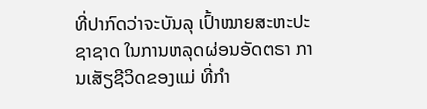ທີ່ປາກົດວ່າຈະບັນລຸ ເປົ້າໝາຍສະຫະປະຊາຊາດ ໃນການຫລຸດຜ່ອນອັດຕຣາ ການເສັຽຊີວິດຂອງແມ່ ທີ່ກໍາ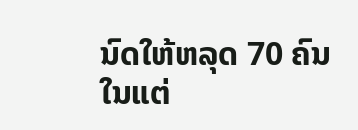ນົດໃຫ້ຫລຸດ 70 ຄົນ ໃນແຕ່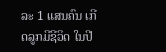ລະ 1 ແສນຄົນ ເກີດລູກມີຊີວິດ ໃນປີ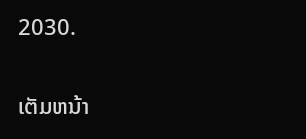2030.

ເຕັມຫນ້າ